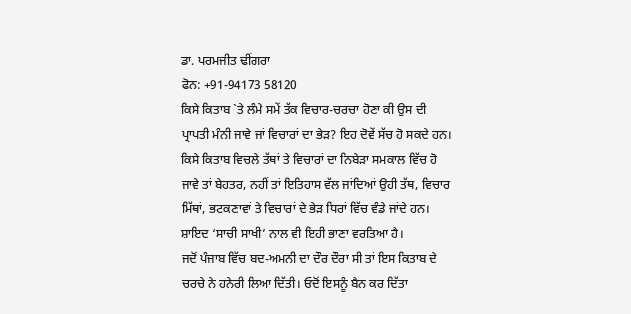ਡਾ. ਪਰਮਜੀਤ ਢੀਂਗਰਾ
ਫੋਨ: +91-94173 58120
ਕਿਸੇ ਕਿਤਾਬ `ਤੇ ਲੰਮੇ ਸਮੇਂ ਤੱਕ ਵਿਚਾਰ-ਚਰਚਾ ਹੋਣਾ ਕੀ ਉਸ ਦੀ ਪ੍ਰਾਪਤੀ ਮੰਨੀ ਜਾਵੇ ਜਾਂ ਵਿਚਾਰਾਂ ਦਾ ਭੇੜ? ਇਹ ਦੋਵੇਂ ਸੱਚ ਹੋ ਸਕਦੇ ਹਨ। ਕਿਸੇ ਕਿਤਾਬ ਵਿਚਲੇ ਤੱਥਾਂ ਤੇ ਵਿਚਾਰਾਂ ਦਾ ਨਿਬੇੜਾ ਸਮਕਾਲ ਵਿੱਚ ਹੋ ਜਾਵੇ ਤਾਂ ਬੇਹਤਰ, ਨਹੀਂ ਤਾਂ ਇਤਿਹਾਸ ਵੱਲ ਜਾਂਦਿਆਂ ਉਹੀ ਤੱਥ, ਵਿਚਾਰ ਮਿੱਥਾਂ, ਭਟਕਣਾਵਾਂ ਤੇ ਵਿਚਾਰਾਂ ਦੇ ਭੇੜ ਧਿਰਾਂ ਵਿੱਚ ਵੰਡੇ ਜਾਂਦੇ ਹਨ। ਸ਼ਾਇਦ ‘ਸਾਚੀ ਸਾਖੀ’ ਨਾਲ ਵੀ ਇਹੀ ਭਾਣਾ ਵਰਤਿਆ ਹੈ।
ਜਦੋਂ ਪੰਜਾਬ ਵਿੱਚ ਬਦ-ਅਮਨੀ ਦਾ ਦੌਰ ਦੌਰਾ ਸੀ ਤਾਂ ਇਸ ਕਿਤਾਬ ਦੇ ਚਰਚੇ ਨੇ ਹਨੇਰੀ ਲਿਆ ਦਿੱਤੀ। ਓਦੋਂ ਇਸਨੂੰ ਬੈਨ ਕਰ ਦਿੱਤਾ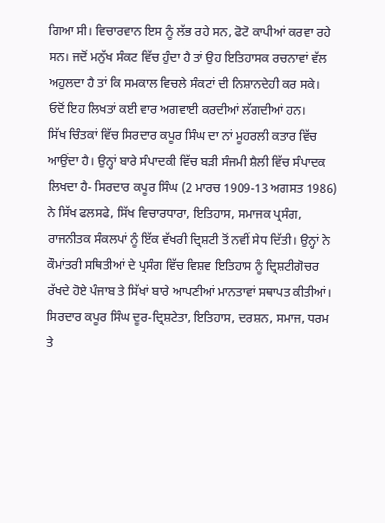ਗਿਆ ਸੀ। ਵਿਚਾਰਵਾਨ ਇਸ ਨੂੰ ਲੱਭ ਰਹੇ ਸਨ, ਫੋਟੋ ਕਾਪੀਆਂ ਕਰਵਾ ਰਹੇ ਸਨ। ਜਦੋਂ ਮਨੁੱਖ ਸੰਕਟ ਵਿੱਚ ਹੁੰਦਾ ਹੈ ਤਾਂ ਉਹ ਇਤਿਹਾਸਕ ਰਚਨਾਵਾਂ ਵੱਲ ਅਹੁਲਦਾ ਹੈ ਤਾਂ ਕਿ ਸਮਕਾਲ ਵਿਚਲੇ ਸੰਕਟਾਂ ਦੀ ਨਿਸ਼ਾਨਦੇਹੀ ਕਰ ਸਕੇ। ਓਦੋਂ ਇਹ ਲਿਖਤਾਂ ਕਈ ਵਾਰ ਅਗਵਾਈ ਕਰਦੀਆਂ ਲੱਗਦੀਆਂ ਹਨ।
ਸਿੱਖ ਚਿੰਤਕਾਂ ਵਿੱਚ ਸਿਰਦਾਰ ਕਪੂਰ ਸਿੰਘ ਦਾ ਨਾਂ ਮੂਹਰਲੀ ਕਤਾਰ ਵਿੱਚ ਆਉਂਦਾ ਹੈ। ਉਨ੍ਹਾਂ ਬਾਰੇ ਸੰਪਾਦਕੀ ਵਿੱਚ ਬੜੀ ਸੰਜਮੀ ਸ਼ੈਲੀ ਵਿੱਚ ਸੰਪਾਦਕ ਲਿਖਦਾ ਹੈ- ਸਿਰਦਾਰ ਕਪੂਰ ਸਿੰਘ (2 ਮਾਰਚ 1909-13 ਅਗਸਤ 1986) ਨੇ ਸਿੱਖ ਫਲਸਫੇ, ਸਿੱਖ ਵਿਚਾਰਧਾਰਾ, ਇਤਿਹਾਸ, ਸਮਾਜਕ ਪ੍ਰਸੰਗ, ਰਾਜਨੀਤਕ ਸੰਕਲਪਾਂ ਨੂੰ ਇੱਕ ਵੱਖਰੀ ਦ੍ਰਿਸ਼ਟੀ ਤੋਂ ਨਵੀਂ ਸੇਧ ਦਿੱਤੀ। ਉਨ੍ਹਾਂ ਨੇ ਕੌਮਾਂਤਰੀ ਸਥਿਤੀਆਂ ਦੇ ਪ੍ਰਸੰਗ ਵਿੱਚ ਵਿਸ਼ਵ ਇਤਿਹਾਸ ਨੂੰ ਦ੍ਰਿਸ਼ਟੀਗੋਚਰ ਰੱਖਦੇ ਹੋਏ ਪੰਜਾਬ ਤੇ ਸਿੱਖਾਂ ਬਾਰੇ ਆਪਣੀਆਂ ਮਾਨਤਾਵਾਂ ਸਥਾਪਤ ਕੀਤੀਆਂ। ਸਿਰਦਾਰ ਕਪੂਰ ਸਿੰਘ ਦੂਰ-ਦ੍ਰਿਸ਼ਟੇਤਾ, ਇਤਿਹਾਸ, ਦਰਸ਼ਨ, ਸਮਾਜ, ਧਰਮ ਤੇ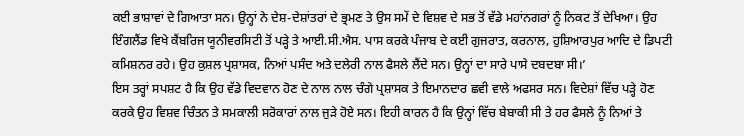ਕਈ ਭਾਸ਼ਾਵਾਂ ਦੇ ਗਿਆਤਾ ਸਨ। ਉਨ੍ਹਾਂ ਨੇ ਦੇਸ਼-ਦੇਸ਼ਾਂਤਰਾਂ ਦੇ ਭ੍ਰਮਣ ਤੇ ਉਸ ਸਮੇਂ ਦੇ ਵਿਸ਼ਵ ਦੇ ਸਭ ਤੋਂ ਵੱਡੇ ਮਹਾਂਨਗਰਾਂ ਨੂੰ ਨਿਕਟ ਤੋਂ ਦੇਖਿਆ। ਉਹ ਇੰਗਲੈਂਡ ਵਿਖੇ ਕੈਂਬਰਿਜ ਯੂਨੀਵਰਸਿਟੀ ਤੋਂ ਪੜ੍ਹੇ ਤੇ ਆਈ.ਸੀ.ਐਸ. ਪਾਸ ਕਰਕੇ ਪੰਜਾਬ ਦੇ ਕਈ ਗੁਜਰਾਤ, ਕਰਨਾਲ, ਹੁਸ਼ਿਆਰਪੁਰ ਆਦਿ ਦੇ ਡਿਪਟੀ ਕਮਿਸ਼ਨਰ ਰਹੇ। ਉਹ ਕੁਸ਼ਲ ਪ੍ਰਸ਼ਾਸਕ, ਨਿਆਂ ਪਸੰਦ ਅਤੇ ਦਲੇਰੀ ਨਾਲ ਫੈਸਲੇ ਲੈਂਦੇ ਸਨ। ਉਨ੍ਹਾਂ ਦਾ ਸਾਰੇ ਪਾਸੇ ਦਬਦਬਾ ਸੀ।’
ਇਸ ਤਰ੍ਹਾਂ ਸਪਸ਼ਟ ਹੈ ਕਿ ਉਹ ਵੱਡੇ ਵਿਦਵਾਨ ਹੋਣ ਦੇ ਨਾਲ ਨਾਲ ਚੰਗੇ ਪ੍ਰਸ਼ਾਸਕ ਤੇ ਇਮਾਨਦਾਰ ਛਵੀ ਵਾਲੇ ਅਫਸਰ ਸਨ। ਵਿਦੇਸ਼ਾਂ ਵਿੱਚ ਪੜ੍ਹੇ ਹੋਣ ਕਰਕੇ ਉਹ ਵਿਸ਼ਵ ਚਿੰਤਨ ਤੇ ਸਮਕਾਲੀ ਸਰੋਕਾਰਾਂ ਨਾਲ ਜੁੜੇ ਹੋਏ ਸਨ। ਇਹੀ ਕਾਰਨ ਹੈ ਕਿ ਉਨ੍ਹਾਂ ਵਿੱਚ ਬੇਬਾਕੀ ਸੀ ਤੇ ਹਰ ਫੈਸਲੇ ਨੂੰ ਨਿਆਂ ਤੇ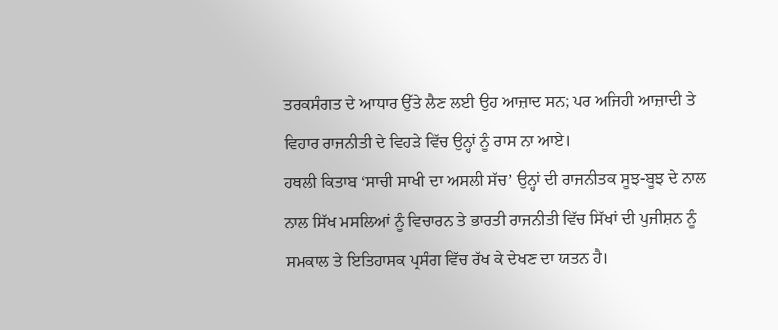ਤਰਕਸੰਗਤ ਦੇ ਆਧਾਰ ਉੱਤੇ ਲੈਣ ਲਈ ਉਹ ਆਜ਼ਾਦ ਸਨ; ਪਰ ਅਜਿਹੀ ਆਜ਼ਾਦੀ ਤੇ ਵਿਹਾਰ ਰਾਜਨੀਤੀ ਦੇ ਵਿਹੜੇ ਵਿੱਚ ਉਨ੍ਹਾਂ ਨੂੰ ਰਾਸ ਨਾ ਆਏ।
ਹਥਲੀ ਕਿਤਾਬ ‘ਸਾਚੀ ਸਾਖੀ ਦਾ ਅਸਲੀ ਸੱਚ’ ਉਨ੍ਹਾਂ ਦੀ ਰਾਜਨੀਤਕ ਸੂਝ-ਬੂਝ ਦੇ ਨਾਲ ਨਾਲ ਸਿੱਖ ਮਸਲਿਆਂ ਨੂੰ ਵਿਚਾਰਨ ਤੇ ਭਾਰਤੀ ਰਾਜਨੀਤੀ ਵਿੱਚ ਸਿੱਖਾਂ ਦੀ ਪੁਜੀਸ਼ਨ ਨੂੰ ਸਮਕਾਲ ਤੇ ਇਤਿਹਾਸਕ ਪ੍ਰਸੰਗ ਵਿੱਚ ਰੱਖ ਕੇ ਦੇਖਣ ਦਾ ਯਤਨ ਹੈ।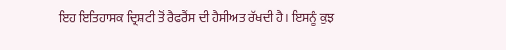ਇਹ ਇਤਿਹਾਸਕ ਦ੍ਰਿਸ਼ਟੀ ਤੋਂ ਰੈਫਰੈਂਸ ਦੀ ਹੈਸੀਅਤ ਰੱਖਦੀ ਹੈ। ਇਸਨੂੰ ਕੁਝ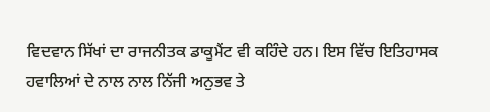ਵਿਦਵਾਨ ਸਿੱਖਾਂ ਦਾ ਰਾਜਨੀਤਕ ਡਾਕੂਮੈਂਟ ਵੀ ਕਹਿੰਦੇ ਹਨ। ਇਸ ਵਿੱਚ ਇਤਿਹਾਸਕ ਹਵਾਲਿਆਂ ਦੇ ਨਾਲ ਨਾਲ ਨਿੱਜੀ ਅਨੁਭਵ ਤੇ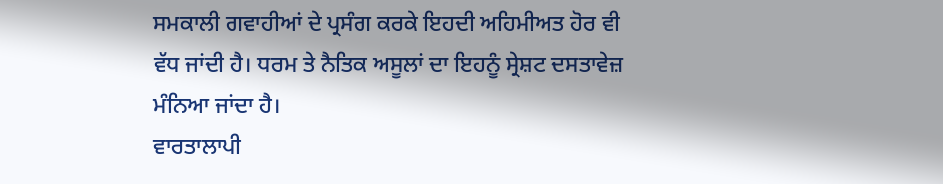ਸਮਕਾਲੀ ਗਵਾਹੀਆਂ ਦੇ ਪ੍ਰਸੰਗ ਕਰਕੇ ਇਹਦੀ ਅਹਿਮੀਅਤ ਹੋਰ ਵੀ ਵੱਧ ਜਾਂਦੀ ਹੈ। ਧਰਮ ਤੇ ਨੈਤਿਕ ਅਸੂਲਾਂ ਦਾ ਇਹਨੂੰ ਸ੍ਰੇਸ਼ਟ ਦਸਤਾਵੇਜ਼ ਮੰਨਿਆ ਜਾਂਦਾ ਹੈ।
ਵਾਰਤਾਲਾਪੀ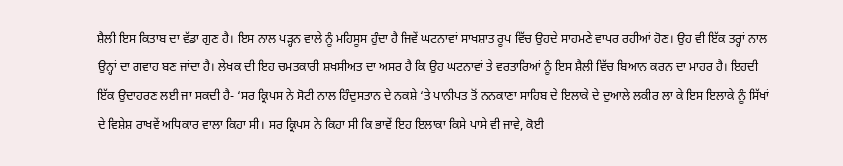ਸ਼ੈਲੀ ਇਸ ਕਿਤਾਬ ਦਾ ਵੱਡਾ ਗੁਣ ਹੈ। ਇਸ ਨਾਲ ਪੜ੍ਹਨ ਵਾਲੇ ਨੂੰ ਮਹਿਸੂਸ ਹੁੰਦਾ ਹੈ ਜਿਵੇਂ ਘਟਨਾਵਾਂ ਸਾਖਸ਼ਾਤ ਰੂਪ ਵਿੱਚ ਉਹਦੇ ਸਾਹਮਣੇ ਵਾਪਰ ਰਹੀਆਂ ਹੋਣ। ਉਹ ਵੀ ਇੱਕ ਤਰ੍ਹਾਂ ਨਾਲ ਉਨ੍ਹਾਂ ਦਾ ਗਵਾਹ ਬਣ ਜਾਂਦਾ ਹੈ। ਲੇਖਕ ਦੀ ਇਹ ਚਮਤਕਾਰੀ ਸ਼ਖਸੀਅਤ ਦਾ ਅਸਰ ਹੈ ਕਿ ਉਹ ਘਟਨਾਵਾਂ ਤੇ ਵਰਤਾਰਿਆਂ ਨੂੰ ਇਸ ਸ਼ੈਲੀ ਵਿੱਚ ਬਿਆਨ ਕਰਨ ਦਾ ਮਾਹਰ ਹੈ। ਇਹਦੀ ਇੱਕ ਉਦਾਹਰਣ ਲਈ ਜਾ ਸਕਦੀ ਹੈ- ‘ਸਰ ਕ੍ਰਿਪਸ ਨੇ ਸੋਟੀ ਨਾਲ ਹਿੰਦੁਸਤਾਨ ਦੇ ਨਕਸ਼ੇ ‘ਤੇ ਪਾਨੀਪਤ ਤੋਂ ਨਨਕਾਣਾ ਸਾਹਿਬ ਦੇ ਇਲਾਕੇ ਦੇ ਦੁਆਲੇ ਲਕੀਰ ਲਾ ਕੇ ਇਸ ਇਲਾਕੇ ਨੂੰ ਸਿੱਖਾਂ ਦੇ ਵਿਸ਼ੇਸ਼ ਰਾਖਵੇਂ ਅਧਿਕਾਰ ਵਾਲਾ ਕਿਹਾ ਸੀ। ਸਰ ਕ੍ਰਿਪਸ ਨੇ ਕਿਹਾ ਸੀ ਕਿ ਭਾਵੇਂ ਇਹ ਇਲਾਕਾ ਕਿਸੇ ਪਾਸੇ ਵੀ ਜਾਵੇ, ਕੋਈ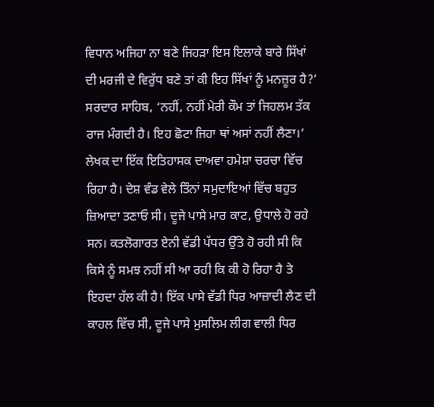ਵਿਧਾਨ ਅਜਿਹਾ ਨਾ ਬਣੇ ਜਿਹੜਾ ਇਸ ਇਲਾਕੇ ਬਾਰੇ ਸਿੱਖਾਂ ਦੀ ਮਰਜੀ ਦੇ ਵਿਰੁੱਧ ਬਣੇ ਤਾਂ ਕੀ ਇਹ ਸਿੱਖਾਂ ਨੂੰ ਮਨਜ਼ੂਰ ਹੈ?’ ਸਰਦਾਰ ਸਾਹਿਬ, ‘ਨਹੀਂ, ਨਹੀਂ ਮੇਰੀ ਕੌਮ ਤਾਂ ਜਿਹਲਮ ਤੱਕ ਰਾਜ ਮੰਗਦੀ ਹੈ। ਇਹ ਛੋਟਾ ਜਿਹਾ ਥਾਂ ਅਸਾਂ ਨਹੀਂ ਲੈਣਾ।’
ਲੇਖਕ ਦਾ ਇੱਕ ਇਤਿਹਾਸਕ ਦਾਅਵਾ ਹਮੇਸ਼ਾ ਚਰਚਾ ਵਿੱਚ ਰਿਹਾ ਹੈ। ਦੇਸ਼ ਵੰਡ ਵੇਲੇ ਤਿੰਨਾਂ ਸਮੁਦਾਇਆਂ ਵਿੱਚ ਬਹੁਤ ਜ਼ਿਆਦਾ ਤਣਾਓ ਸੀ। ਦੂਜੇ ਪਾਸੇ ਮਾਰ ਕਾਟ, ਉਧਾਲੇ ਹੋ ਰਹੇ ਸਨ। ਕਤਲੋਗਾਰਤ ਏਨੀ ਵੱਡੀ ਪੱਧਰ ਉੱਤੇ ਹੋ ਰਹੀ ਸੀ ਕਿ ਕਿਸੇ ਨੂੰ ਸਮਝ ਨਹੀਂ ਸੀ ਆ ਰਹੀ ਕਿ ਕੀ ਹੋ ਰਿਹਾ ਹੈ ਤੇ ਇਹਦਾ ਹੱਲ ਕੀ ਹੈ! ਇੱਕ ਪਾਸੇ ਵੱਡੀ ਧਿਰ ਆਜ਼ਾਦੀ ਲੈਣ ਦੀ ਕਾਹਲ ਵਿੱਚ ਸੀ, ਦੂਜੇ ਪਾਸੇ ਮੁਸਲਿਮ ਲੀਗ ਵਾਲੀ ਧਿਰ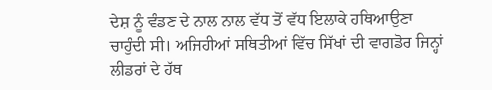ਦੇਸ਼ ਨੂੰ ਵੰਡਣ ਦੇ ਨਾਲ ਨਾਲ ਵੱਧ ਤੋਂ ਵੱਧ ਇਲਾਕੇ ਹਥਿਆਉਣਾ ਚਾਹੁੰਦੀ ਸੀ। ਅਜਿਹੀਆਂ ਸਥਿਤੀਆਂ ਵਿੱਚ ਸਿੱਖਾਂ ਦੀ ਵਾਗਡੋਰ ਜਿਨ੍ਹਾਂ ਲੀਡਰਾਂ ਦੇ ਹੱਥ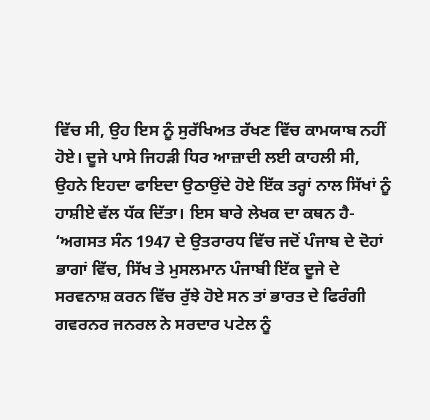ਵਿੱਚ ਸੀ, ਉਹ ਇਸ ਨੂੰ ਸੁਰੱਖਿਅਤ ਰੱਖਣ ਵਿੱਚ ਕਾਮਯਾਬ ਨਹੀਂ ਹੋਏ। ਦੂਜੇ ਪਾਸੇ ਜਿਹੜੀ ਧਿਰ ਆਜ਼ਾਦੀ ਲਈ ਕਾਹਲੀ ਸੀ, ਉਹਨੇ ਇਹਦਾ ਫਾਇਦਾ ਉਠਾਉਂਦੇ ਹੋਏ ਇੱਕ ਤਰ੍ਹਾਂ ਨਾਲ ਸਿੱਖਾਂ ਨੂੰ ਹਾਸ਼ੀਏ ਵੱਲ ਧੱਕ ਦਿੱਤਾ। ਇਸ ਬਾਰੇ ਲੇਖਕ ਦਾ ਕਥਨ ਹੈ- ‘ਅਗਸਤ ਸੰਨ 1947 ਦੇ ਉਤਰਾਰਧ ਵਿੱਚ ਜਦੋਂ ਪੰਜਾਬ ਦੇ ਦੋਹਾਂ ਭਾਗਾਂ ਵਿੱਚ, ਸਿੱਖ ਤੇ ਮੁਸਲਮਾਨ ਪੰਜਾਬੀ ਇੱਕ ਦੂਜੇ ਦੇ ਸਰਵਨਾਸ਼ ਕਰਨ ਵਿੱਚ ਰੁੱਝੇ ਹੋਏ ਸਨ ਤਾਂ ਭਾਰਤ ਦੇ ਫਿਰੰਗੀ ਗਵਰਨਰ ਜਨਰਲ ਨੇ ਸਰਦਾਰ ਪਟੇਲ ਨੂੰ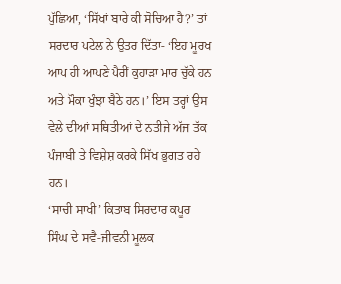ਪੁੱਛਿਆ, ‘ਸਿੱਖਾਂ ਬਾਰੇ ਕੀ ਸੋਚਿਆ ਹੈ?’ ਤਾਂ ਸਰਦਾਰ ਪਟੇਲ ਨੇ ਉਤਰ ਦਿੱਤਾ- ‘ਇਹ ਮੂਰਖ ਆਪ ਹੀ ਆਪਣੇ ਪੈਰੀਂ ਕੁਹਾੜਾ ਮਾਰ ਚੁੱਕੇ ਹਨ ਅਤੇ ਮੌਕਾ ਖੁੰਝਾ ਬੈਠੇ ਹਨ।’ ਇਸ ਤਰ੍ਹਾਂ ਉਸ ਵੇਲੇ ਦੀਆਂ ਸਥਿਤੀਆਂ ਦੇ ਨਤੀਜੇ ਅੱਜ ਤੱਕ ਪੰਜਾਬੀ ਤੇ ਵਿਸ਼ੇਸ਼ ਕਰਕੇ ਸਿੱਖ ਭੁਗਤ ਰਹੇ ਹਨ।
‘ਸਾਚੀ ਸਾਖੀ’ ਕਿਤਾਬ ਸਿਰਦਾਰ ਕਪੂਰ ਸਿੰਘ ਦੇ ਸਵੈ-ਜੀਵਨੀ ਮੂਲਕ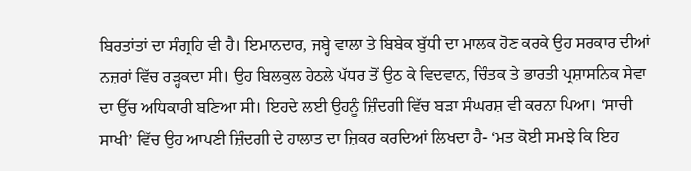ਬਿਰਤਾਂਤਾਂ ਦਾ ਸੰਗ੍ਰਹਿ ਵੀ ਹੈ। ਇਮਾਨਦਾਰ, ਜਬ੍ਹੇ ਵਾਲਾ ਤੇ ਬਿਬੇਕ ਬੁੱਧੀ ਦਾ ਮਾਲਕ ਹੋਣ ਕਰਕੇ ਉਹ ਸਰਕਾਰ ਦੀਆਂ ਨਜ਼ਰਾਂ ਵਿੱਚ ਰੜ੍ਹਕਦਾ ਸੀ। ਉਹ ਬਿਲਕੁਲ ਹੇਠਲੇ ਪੱਧਰ ਤੋਂ ਉਠ ਕੇ ਵਿਦਵਾਨ, ਚਿੰਤਕ ਤੇ ਭਾਰਤੀ ਪ੍ਰਸ਼ਾਸਨਿਕ ਸੇਵਾ ਦਾ ਉੱਚ ਅਧਿਕਾਰੀ ਬਣਿਆ ਸੀ। ਇਹਦੇ ਲਈ ਉਹਨੂੰ ਜ਼ਿੰਦਗੀ ਵਿੱਚ ਬੜਾ ਸੰਘਰਸ਼ ਵੀ ਕਰਨਾ ਪਿਆ। ‘ਸਾਚੀ ਸਾਖੀ’ ਵਿੱਚ ਉਹ ਆਪਣੀ ਜ਼ਿੰਦਗੀ ਦੇ ਹਾਲਾਤ ਦਾ ਜ਼ਿਕਰ ਕਰਦਿਆਂ ਲਿਖਦਾ ਹੈ- ‘ਮਤ ਕੋਈ ਸਮਝੇ ਕਿ ਇਹ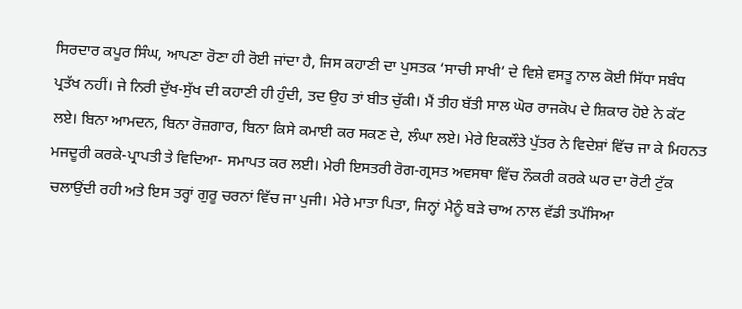ਸਿਰਦਾਰ ਕਪੂਰ ਸਿੰਘ, ਆਪਣਾ ਰੋਣਾ ਹੀ ਰੋਈ ਜਾਂਦਾ ਹੈ, ਜਿਸ ਕਹਾਣੀ ਦਾ ਪੁਸਤਕ ‘ਸਾਚੀ ਸਾਖੀ’ ਦੇ ਵਿਸ਼ੇ ਵਸਤੂ ਨਾਲ ਕੋਈ ਸਿੱਧਾ ਸਬੰਧ ਪ੍ਰਤੱਖ ਨਹੀਂ। ਜੇ ਨਿਰੀ ਦੁੱਖ-ਸੁੱਖ ਦੀ ਕਹਾਣੀ ਹੀ ਹੁੰਦੀ, ਤਦ ਉਹ ਤਾਂ ਬੀਤ ਚੁੱਕੀ। ਮੈਂ ਤੀਹ ਬੱਤੀ ਸਾਲ ਘੋਰ ਰਾਜਕੋਪ ਦੇ ਸ਼ਿਕਾਰ ਹੋਏ ਨੇ ਕੱਟ ਲਏ। ਬਿਨਾ ਆਮਦਨ, ਬਿਨਾ ਰੋਜ਼ਗਾਰ, ਬਿਨਾ ਕਿਸੇ ਕਮਾਈ ਕਰ ਸਕਣ ਦੇ, ਲੰਘਾ ਲਏ। ਮੇਰੇ ਇਕਲੌਤੇ ਪੁੱਤਰ ਨੇ ਵਿਦੇਸ਼ਾਂ ਵਿੱਚ ਜਾ ਕੇ ਮਿਹਨਤ ਮਜਦੂਰੀ ਕਰਕੇ-ਪ੍ਰਾਪਤੀ ਤੇ ਵਿਦਿਆ- ਸਮਾਪਤ ਕਰ ਲਈ। ਮੇਰੀ ਇਸਤਰੀ ਰੋਗ-ਗ੍ਰਸਤ ਅਵਸਥਾ ਵਿੱਚ ਨੌਕਰੀ ਕਰਕੇ ਘਰ ਦਾ ਰੋਟੀ ਟੁੱਕ ਚਲਾਉਂਦੀ ਰਹੀ ਅਤੇ ਇਸ ਤਰ੍ਹਾਂ ਗੁਰੂ ਚਰਨਾਂ ਵਿੱਚ ਜਾ ਪੁਜੀ। ਮੇਰੇ ਮਾਤਾ ਪਿਤਾ, ਜਿਨ੍ਹਾਂ ਮੈਨੂੰ ਬੜੇ ਚਾਅ ਨਾਲ ਵੱਡੀ ਤਪੱਸਿਆ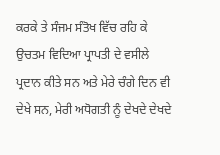ਕਰਕੇ ਤੇ ਸੰਜਮ ਸੰਤੋਖ ਵਿੱਚ ਰਹਿ ਕੇ ਉਚਤਮ ਵਿਦਿਆ ਪ੍ਰਾਪਤੀ ਦੇ ਵਸੀਲੇ ਪ੍ਰਦਾਨ ਕੀਤੇ ਸਨ ਅਤੇ ਮੇਰੇ ਚੰਗੇ ਦਿਨ ਵੀ ਦੇਖੇ ਸਨ, ਮੇਰੀ ਅਧੋਗਤੀ ਨੂੰ ਦੇਖਦੇ ਦੇਖਦੇ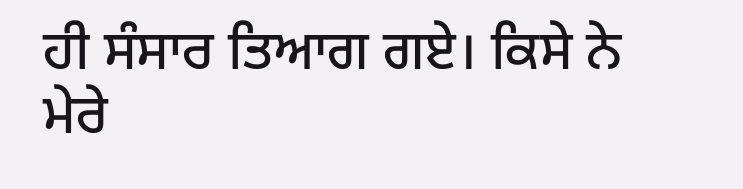ਹੀ ਸੰਸਾਰ ਤਿਆਗ ਗਏ। ਕਿਸੇ ਨੇ ਮੇਰੇ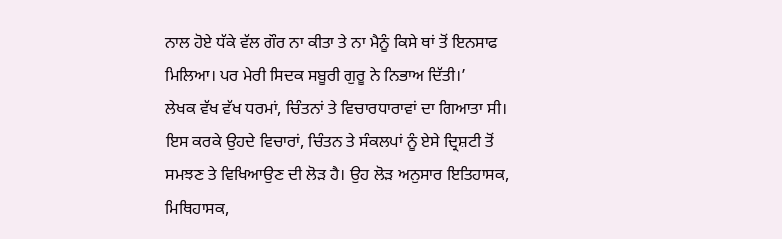ਨਾਲ ਹੋਏ ਧੱਕੇ ਵੱਲ ਗੌਰ ਨਾ ਕੀਤਾ ਤੇ ਨਾ ਮੈਨੂੰ ਕਿਸੇ ਥਾਂ ਤੋਂ ਇਨਸਾਫ ਮਿਲਿਆ। ਪਰ ਮੇਰੀ ਸਿਦਕ ਸਬੂਰੀ ਗੁਰੂ ਨੇ ਨਿਭਾਅ ਦਿੱਤੀ।’
ਲੇਖਕ ਵੱਖ ਵੱਖ ਧਰਮਾਂ, ਚਿੰਤਨਾਂ ਤੇ ਵਿਚਾਰਧਾਰਾਵਾਂ ਦਾ ਗਿਆਤਾ ਸੀ। ਇਸ ਕਰਕੇ ਉਹਦੇ ਵਿਚਾਰਾਂ, ਚਿੰਤਨ ਤੇ ਸੰਕਲਪਾਂ ਨੂੰ ਏਸੇ ਦ੍ਰਿਸ਼ਟੀ ਤੋਂ ਸਮਝਣ ਤੇ ਵਿਖਿਆਉਣ ਦੀ ਲੋੜ ਹੈ। ਉਹ ਲੋੜ ਅਨੁਸਾਰ ਇਤਿਹਾਸਕ, ਮਿਥਿਹਾਸਕ,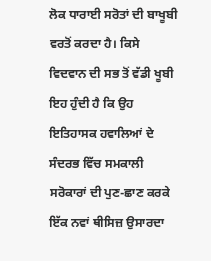ਲੋਕ ਧਾਰਾਈ ਸਰੋਤਾਂ ਦੀ ਬਾਖੂਬੀ ਵਰਤੋਂ ਕਰਦਾ ਹੈ। ਕਿਸੇ ਵਿਦਵਾਨ ਦੀ ਸਭ ਤੋਂ ਵੱਡੀ ਖੂਬੀ ਇਹ ਹੁੰਦੀ ਹੈ ਕਿ ਉਹ ਇਤਿਹਾਸਕ ਹਵਾਲਿਆਂ ਦੇ ਸੰਦਰਭ ਵਿੱਚ ਸਮਕਾਲੀ ਸਰੋਕਾਰਾਂ ਦੀ ਪੁਣ-ਛਾਣ ਕਰਕੇ ਇੱਕ ਨਵਾਂ ਥੀਸਿਜ਼ ਉਸਾਰਦਾ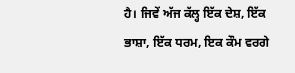ਹੈ। ਜਿਵੇਂ ਅੱਜ ਕੱਲ੍ਹ ਇੱਕ ਦੇਸ਼, ਇੱਕ ਭਾਸ਼ਾ, ਇੱਕ ਧਰਮ, ਇਕ ਕੌਮ ਵਰਗੇ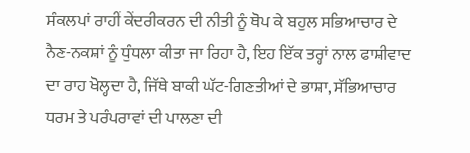ਸੰਕਲਪਾਂ ਰਾਹੀਂ ਕੇਂਦਰੀਕਰਨ ਦੀ ਨੀਤੀ ਨੂੰ ਥੋਪ ਕੇ ਬਹੁਲ ਸਭਿਆਚਾਰ ਦੇ ਨੈਣ-ਨਕਸ਼ਾਂ ਨੂੰ ਧੁੰਧਲਾ ਕੀਤਾ ਜਾ ਰਿਹਾ ਹੈ, ਇਹ ਇੱਕ ਤਰ੍ਹਾਂ ਨਾਲ ਫਾਸ਼ੀਵਾਦ ਦਾ ਰਾਹ ਖੋਲ੍ਹਦਾ ਹੈ, ਜਿੱਥੇ ਬਾਕੀ ਘੱਟ-ਗਿਣਤੀਆਂ ਦੇ ਭਾਸ਼ਾ, ਸੱਭਿਆਚਾਰ ਧਰਮ ਤੇ ਪਰੰਪਰਾਵਾਂ ਦੀ ਪਾਲਣਾ ਦੀ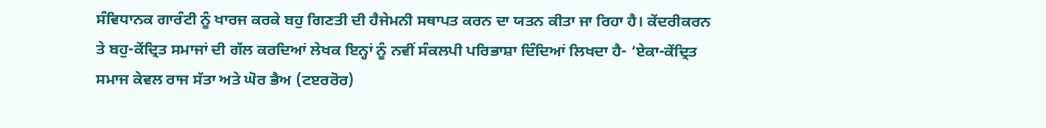ਸੰਵਿਧਾਨਕ ਗਾਰੰਟੀ ਨੂੰ ਖਾਰਜ ਕਰਕੇ ਬਹੁ ਗਿਣਤੀ ਦੀ ਹੈਜੇਮਨੀ ਸਥਾਪਤ ਕਰਨ ਦਾ ਯਤਨ ਕੀਤਾ ਜਾ ਰਿਹਾ ਹੈ। ਕੇਂਦਰੀਕਰਨ ਤੇ ਬਹੁ-ਕੇਂਦ੍ਰਿਤ ਸਮਾਜਾਂ ਦੀ ਗੱਲ ਕਰਦਿਆਂ ਲੇਖਕ ਇਨ੍ਹਾਂ ਨੂੰ ਨਵੀਂ ਸੰਕਲਪੀ ਪਰਿਭਾਸ਼ਾ ਦਿੰਦਿਆਂ ਲਿਖਦਾ ਹੈ- ‘ਏਕਾ-ਕੇਂਦ੍ਰਿਤ ਸਮਾਜ ਕੇਵਲ ਰਾਜ ਸੱਤਾ ਅਤੇ ਘੋਰ ਭੈਅ (ਟੲਰਰੋਰ)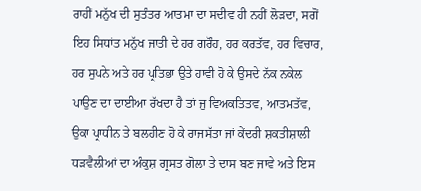ਰਾਹੀਂ ਮਨੁੱਖ ਦੀ ਸੁਤੰਤਰ ਆਤਮਾ ਦਾ ਸਦੀਵ ਹੀ ਨਹੀਂ ਲੋੜਦਾ, ਸਗੋਂ ਇਹ ਸਿਧਾਂਤ ਮਨੁੱਖ ਜਾਤੀ ਦੇ ਹਰ ਗਰੌਹ, ਹਰ ਕਰਤੱਵ, ਹਰ ਵਿਚਾਰ, ਹਰ ਸੁਪਨੇ ਅਤੇ ਹਰ ਪ੍ਰਤਿਭਾ ਉਤੇ ਹਾਵੀ ਹੋ ਕੇ ਉਸਦੇ ਨੱਕ ਨਕੇਲ ਪਾਉਣ ਦਾ ਦਾਈਆ ਰੱਖਦਾ ਹੈ ਤਾਂ ਜੁ ਵਿਅਕਤਿਤਵ, ਆਤਮਤੱਵ, ਉਕਾ ਪ੍ਰਾਧੀਨ ਤੇ ਬਲਹੀਣ ਹੋ ਕੇ ਰਾਜਸੱਤਾ ਜਾਂ ਕੇਂਦਰੀ ਸ਼ਕਤੀਸ਼ਾਲੀ ਧੜਵੈਲੀਆਂ ਦਾ ਅੰਕੁਸ਼ ਗ੍ਰਸਤ ਗੋਲਾ ਤੇ ਦਾਸ ਬਣ ਜਾਵੇ ਅਤੇ ਇਸ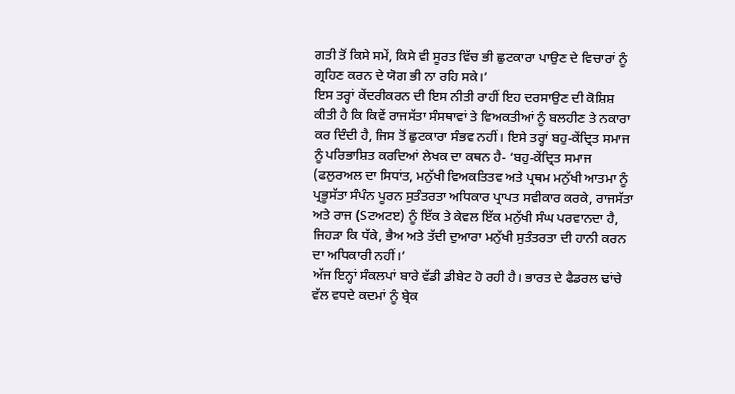ਗਤੀ ਤੋਂ ਕਿਸੇ ਸਮੇਂ, ਕਿਸੇ ਵੀ ਸੂਰਤ ਵਿੱਚ ਭੀ ਛੁਟਕਾਰਾ ਪਾਉਣ ਦੇ ਵਿਚਾਰਾਂ ਨੂੰ ਗ੍ਰਹਿਣ ਕਰਨ ਦੇ ਯੋਗ ਭੀ ਨਾ ਰਹਿ ਸਕੇ।’
ਇਸ ਤਰ੍ਹਾਂ ਕੇਂਦਰੀਕਰਨ ਦੀ ਇਸ ਨੀਤੀ ਰਾਹੀਂ ਇਹ ਦਰਸਾਉਣ ਦੀ ਕੋਸ਼ਿਸ਼ ਕੀਤੀ ਹੈ ਕਿ ਕਿਵੇਂ ਰਾਜਸੱਤਾ ਸੰਸਥਾਵਾਂ ਤੇ ਵਿਅਕਤੀਆਂ ਨੂੰ ਬਲਹੀਣ ਤੇ ਨਕਾਰਾ ਕਰ ਦਿੰਦੀ ਹੈ, ਜਿਸ ਤੋਂ ਛੁਟਕਾਰਾ ਸੰਭਵ ਨਹੀਂ। ਇਸੇ ਤਰ੍ਹਾਂ ਬਹੁ-ਕੇਂਦ੍ਰਿਤ ਸਮਾਜ ਨੂੰ ਪਰਿਭਾਸ਼ਿਤ ਕਰਦਿਆਂ ਲੇਖਕ ਦਾ ਕਥਨ ਹੈ- ‘ਬਹੁ-ਕੇਂਦ੍ਰਿਤ ਸਮਾਜ (ਫਲੁਰਅਲ ਦਾ ਸਿਧਾਂਤ, ਮਨੁੱਖੀ ਵਿਅਕਤਿਤਵ ਅਤੇ ਪ੍ਰਥਮ ਮਨੁੱਖੀ ਆਤਮਾ ਨੂੰ ਪ੍ਰਭੂਸੱਤਾ ਸੰਪੰਨ ਪੂਰਨ ਸੁਤੰਤਰਤਾ ਅਧਿਕਾਰ ਪ੍ਰਾਪਤ ਸਵੀਕਾਰ ਕਰਕੇ, ਰਾਜਸੱਤਾ ਅਤੇ ਰਾਜ (Sਟਅਟੲ) ਨੂੰ ਇੱਕ ਤੇ ਕੇਵਲ ਇੱਕ ਮਨੁੱਖੀ ਸੰਘ ਪਰਵਾਨਦਾ ਹੈ, ਜਿਹੜਾ ਕਿ ਧੱਕੇ, ਭੈਅ ਅਤੇ ਤੱਦੀ ਦੁਆਰਾ ਮਨੁੱਖੀ ਸੁਤੰਤਰਤਾ ਦੀ ਹਾਨੀ ਕਰਨ ਦਾ ਅਧਿਕਾਰੀ ਨਹੀਂ।’
ਅੱਜ ਇਨ੍ਹਾਂ ਸੰਕਲਪਾਂ ਬਾਰੇ ਵੱਡੀ ਡੀਬੇਟ ਹੋ ਰਹੀ ਹੈ। ਭਾਰਤ ਦੇ ਫੈਡਰਲ ਢਾਂਚੇ ਵੱਲ ਵਧਦੇ ਕਦਮਾਂ ਨੂੰ ਬ੍ਰੇਕ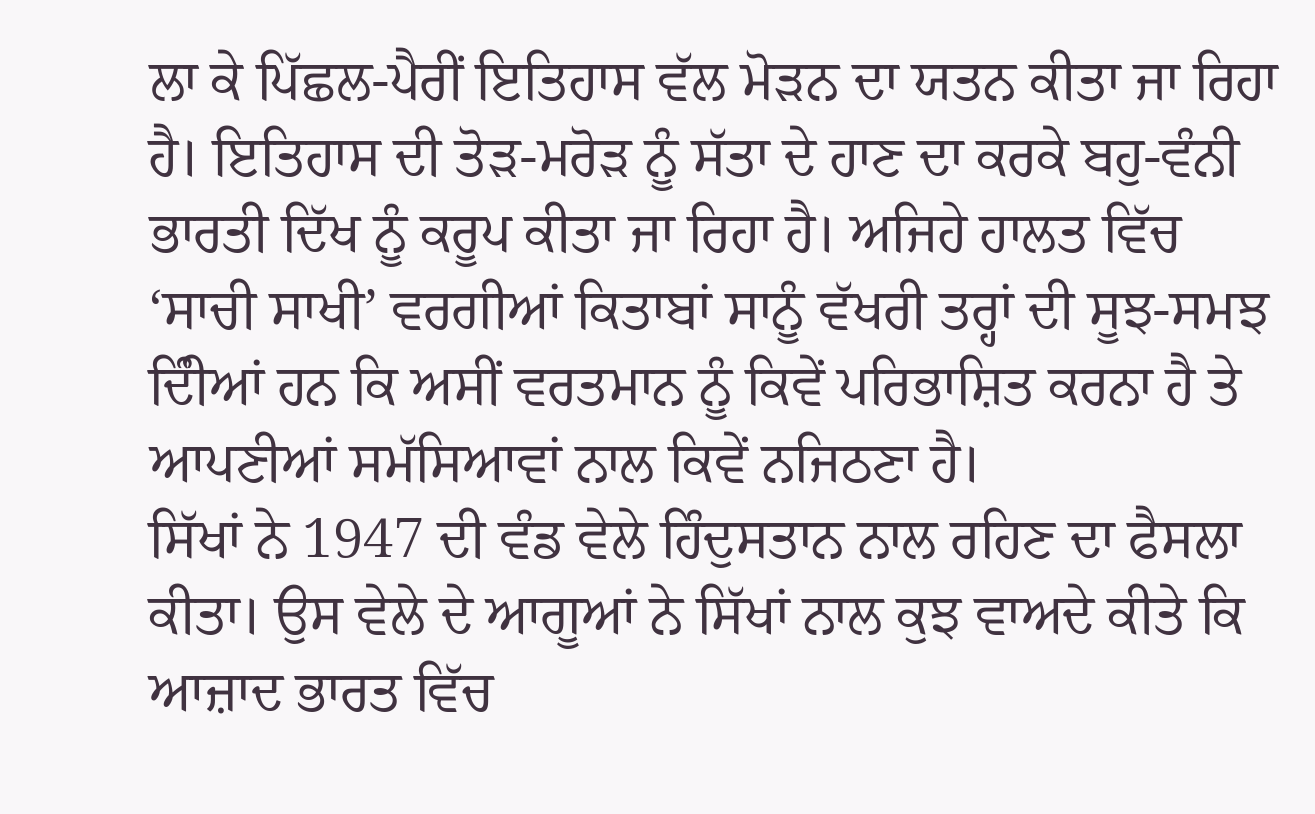ਲਾ ਕੇ ਪਿੱਛਲ-ਪੈਰੀਂ ਇਤਿਹਾਸ ਵੱਲ ਮੋੜਨ ਦਾ ਯਤਨ ਕੀਤਾ ਜਾ ਰਿਹਾ ਹੈ। ਇਤਿਹਾਸ ਦੀ ਤੋੜ-ਮਰੋੜ ਨੂੰ ਸੱਤਾ ਦੇ ਹਾਣ ਦਾ ਕਰਕੇ ਬਹੁ-ਵੰਨੀ ਭਾਰਤੀ ਦਿੱਖ ਨੂੰ ਕਰੂਪ ਕੀਤਾ ਜਾ ਰਿਹਾ ਹੈ। ਅਜਿਹੇ ਹਾਲਤ ਵਿੱਚ ‘ਸਾਚੀ ਸਾਖੀ’ ਵਰਗੀਆਂ ਕਿਤਾਬਾਂ ਸਾਨੂੰ ਵੱਖਰੀ ਤਰ੍ਹਾਂ ਦੀ ਸੂਝ-ਸਮਝ ਦਿੰੀਆਂ ਹਨ ਕਿ ਅਸੀਂ ਵਰਤਮਾਨ ਨੂੰ ਕਿਵੇਂ ਪਰਿਭਾਸ਼ਿਤ ਕਰਨਾ ਹੈ ਤੇ ਆਪਣੀਆਂ ਸਮੱਸਿਆਵਾਂ ਨਾਲ ਕਿਵੇਂ ਨਜਿਠਣਾ ਹੈ।
ਸਿੱਖਾਂ ਨੇ 1947 ਦੀ ਵੰਡ ਵੇਲੇ ਹਿੰਦੁਸਤਾਨ ਨਾਲ ਰਹਿਣ ਦਾ ਫੈਸਲਾ ਕੀਤਾ। ਉਸ ਵੇਲੇ ਦੇ ਆਗੂਆਂ ਨੇ ਸਿੱਖਾਂ ਨਾਲ ਕੁਝ ਵਾਅਦੇ ਕੀਤੇ ਕਿ ਆਜ਼ਾਦ ਭਾਰਤ ਵਿੱਚ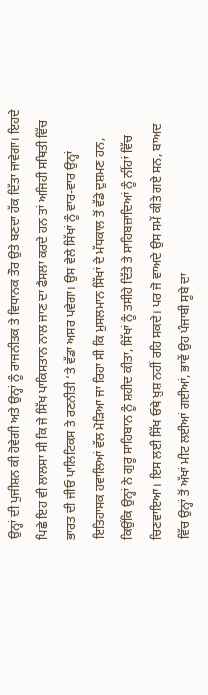ਉਨ੍ਹਾਂ ਦੀ ਪੁਜੀਸ਼ਨ ਕੀ ਹੋਵੇਗੀ ਅਤੇ ਉਨ੍ਹਾਂ ਨੂੰ ਰਾਜਨੀਤਕ ਤੇ ਵਿਧਾਨਕ ਤੌਰ ਉਤੇ ਬਣਦਾ ਹੱਕ ਦਿੱਤਾ ਜਾਵੇਗਾ। ਇਹਦੇ ਪਿਛੇ ਇਹ ਵੀ ਲਾਲਸਾ ਸੀ ਕਿ ਜੇ ਸਿੱਖ ਪਾਕਿਸਤਾਨ ਨਾਲ ਜਾਣ ਦਾ ਫੈਸਲਾ ਕਰਦੇ ਹਨ ਤਾਂ ਅਜਿਹੀ ਸਥਿਤੀ ਵਿੱਚ ਭਾਰਤ ਦੀ ਜੀਓ ਪਾਲਿਟਿਕਸ ਤੇ ਰਣਨੀਤੀ ‘ਤੇ ਵੱਡਾ ਅਸਰ ਪਵੇਗਾ। ਉਸ ਵੇਲੇ ਸਿੱਖਾਂ ਨੂੰ ਵਾਰ-ਵਾਰ ਉਨ੍ਹਾਂ ਇਤਿਹਾਸਕ ਹਵਾਲਿਆਂ ਵੱਲ ਮੋੜਿਆ ਜਾ ਰਿਹਾ ਸੀ ਕਿ ਮੁਸਲਮਾਨ ਸਿੱਖਾਂ ਦੇ ਮੱਧਕਾਲ ਤੋਂ ਵੱਡੇ ਦੁਸ਼ਮਣ ਹਨ, ਕਿਉਂਕਿ ਉਨ੍ਹਾਂ ਨੇ ਗੁਰੂ ਸਾਹਿਬਾਨ ਨੂੰ ਸ਼ਹੀਦ ਕੀਤਾ, ਸਿੱਖਾਂ ਨੂੰ ਤਸੀਹੇ ਦਿੱਤੇ ਤੇ ਸਾਹਿਬਜ਼ਾਦਿਆਂ ਨੂੰ ਨੀਂਹਾਂ ਵਿੱਚ ਚਿਣਵਾਇਆ। ਇਸ ਲਈ ਸਿੱਖ ਓਥੇ ਖ਼ੁਸ਼ ਨਹੀਂ ਰਹਿ ਸਕਦੇ। ਪਰ ਜੋ ਵਾਅਦੇ ਉਸ ਸਮੇਂ ਕੀਤੇ ਗਏ ਸਨ, ਬਾਅਦ ਵਿੱਚ ਉਨ੍ਹਾਂ ਤੋਂ ਅੱਖਾਂ ਮੀਟ ਲਈਆਂ ਗਈਆਂ, ਭਾਵੇਂ ਉਹ ਪੰਜਾਬੀ ਸੂਬੇ ਦਾ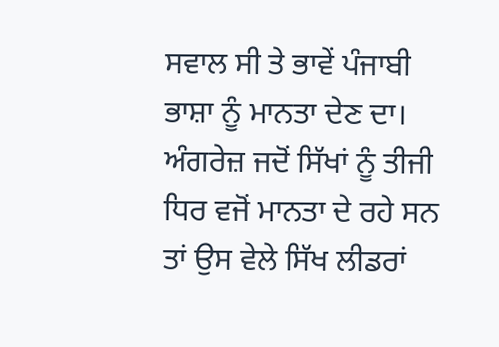ਸਵਾਲ ਸੀ ਤੇ ਭਾਵੇਂ ਪੰਜਾਬੀ ਭਾਸ਼ਾ ਨੂੰ ਮਾਨਤਾ ਦੇਣ ਦਾ। ਅੰਗਰੇਜ਼ ਜਦੋਂ ਸਿੱਖਾਂ ਨੂੰ ਤੀਜੀ ਧਿਰ ਵਜੋਂ ਮਾਨਤਾ ਦੇ ਰਹੇ ਸਨ ਤਾਂ ਉਸ ਵੇਲੇ ਸਿੱਖ ਲੀਡਰਾਂ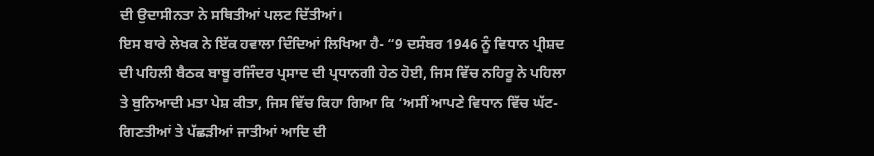ਦੀ ਉਦਾਸੀਨਤਾ ਨੇ ਸਥਿਤੀਆਂ ਪਲਟ ਦਿੱਤੀਆਂ।
ਇਸ ਬਾਰੇ ਲੇਖਕ ਨੇ ਇੱਕ ਹਵਾਲਾ ਦਿੰਦਿਆਂ ਲਿਖਿਆ ਹੈ- “9 ਦਸੰਬਰ 1946 ਨੂੰ ਵਿਧਾਨ ਪ੍ਰੀਸ਼ਦ ਦੀ ਪਹਿਲੀ ਬੈਠਕ ਬਾਬੂ ਰਜਿੰਦਰ ਪ੍ਰਸਾਦ ਦੀ ਪ੍ਰਧਾਨਗੀ ਹੇਠ ਹੋਈ, ਜਿਸ ਵਿੱਚ ਨਹਿਰੂ ਨੇ ਪਹਿਲਾ ਤੇ ਬੁਨਿਆਦੀ ਮਤਾ ਪੇਸ਼ ਕੀਤਾ, ਜਿਸ ਵਿੱਚ ਕਿਹਾ ਗਿਆ ਕਿ ‘ਅਸੀਂ ਆਪਣੇ ਵਿਧਾਨ ਵਿੱਚ ਘੱਟ-ਗਿਣਤੀਆਂ ਤੇ ਪੱਛੜੀਆਂ ਜਾਤੀਆਂ ਆਦਿ ਦੀ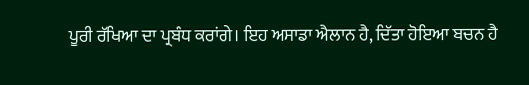ਪੂਰੀ ਰੱਖਿਆ ਦਾ ਪ੍ਰਬੰਧ ਕਰਾਂਗੇ। ਇਹ ਅਸਾਡਾ ਐਲਾਨ ਹੈ, ਦਿੱਤਾ ਹੋਇਆ ਬਚਨ ਹੈ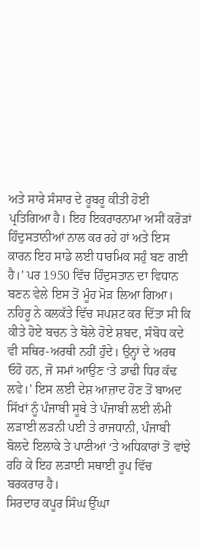ਅਤੇ ਸਾਰੇ ਸੰਸਾਰ ਦੇ ਰੂਬਰੂ ਕੀਤੀ ਹੋਈ ਪ੍ਰਤਿਗਿਆ ਹੈ। ਇਹ ਇਕਰਾਰਨਾਮਾ ਅਸੀਂ ਕਰੋੜਾਂ ਹਿੰਦੁਸਤਾਨੀਆਂ ਨਾਲ ਕਰ ਰਹੇ ਹਾਂ ਅਤੇ ਇਸ ਕਾਰਨ ਇਹ ਸਾਡੇ ਲਈ ਧਾਰਮਿਕ ਸਹੁੰ ਬਣ ਗਈ ਹੈ।’ ਪਰ 1950 ਵਿੱਚ ਹਿੰਦੁਸਤਾਨ ਦਾ ਵਿਧਾਨ ਬਣਨ ਵੇਲੇ ਇਸ ਤੋਂ ਮੂੰਹ ਮੋੜ ਲਿਆ ਗਿਆ। ਨਹਿਰੂ ਨੇ ਕਲਕੱਤੇ ਵਿੱਚ ਸਪਸ਼ਟ ਕਰ ਦਿੱਤਾ ਸੀ ਕਿ ਕੀਤੇ ਹੋਏ ਬਚਨ ਤੇ ਬੋਲੇ ਹੋਏ ਸ਼ਬਦ, ਸੰਬੋਧ ਕਦੇ ਵੀ ਸਥਿਰ-ਅਰਥੀ ਨਹੀਂ ਹੁੰਦੇ। ਉਨ੍ਹਾਂ ਦੇ ਅਰਥ ਓਹੋ ਹਨ, ਜੋ ਸਮਾਂ ਆਉਣ ‘ਤੇ ਡਾਢੀ ਧਿਰ ਕੱਢ ਲਵੇ।’ ਇਸ ਲਈ ਦੇਸ਼ ਆਜ਼ਾਦ ਹੋਣ ਤੋਂ ਬਾਅਦ ਸਿੱਖਾਂ ਨੂੰ ਪੰਜਾਬੀ ਸੂਬੇ ਤੇ ਪੰਜਾਬੀ ਲਈ ਲੰਮੀ ਲੜਾਈ ਲੜਨੀ ਪਈ ਤੇ ਰਾਜਧਾਨੀ, ਪੰਜਾਬੀ ਬੋਲਦੇ ਇਲਾਕੇ ਤੇ ਪਾਣੀਆਂ ‘ਤੇ ਅਧਿਕਾਰਾਂ ਤੋਂ ਵਾਂਝੇ ਰਹਿ ਕੇ ਇਹ ਲੜਾਈ ਸਥਾਈ ਰੂਪ ਵਿੱਚ ਬਰਕਰਾਰ ਹੈ।
ਸਿਰਦਾਰ ਕਪੂਰ ਸਿੰਘ ਉੱਘਾ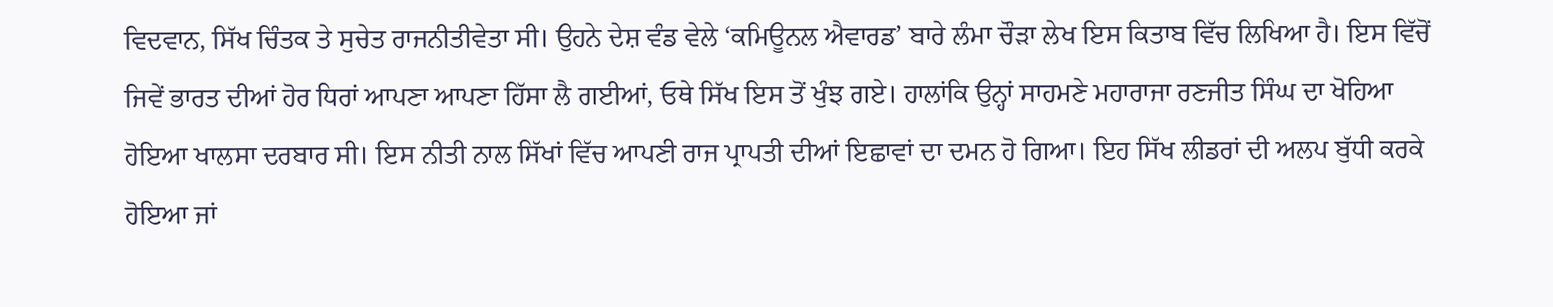ਵਿਦਵਾਨ, ਸਿੱਖ ਚਿੰਤਕ ਤੇ ਸੁਚੇਤ ਰਾਜਨੀਤੀਵੇਤਾ ਸੀ। ਉਹਨੇ ਦੇਸ਼ ਵੰਡ ਵੇਲੇ ‘ਕਮਿਊਨਲ ਐਵਾਰਡ’ ਬਾਰੇ ਲੰਮਾ ਚੌੜਾ ਲੇਖ ਇਸ ਕਿਤਾਬ ਵਿੱਚ ਲਿਖਿਆ ਹੈ। ਇਸ ਵਿੱਚੋਂ ਜਿਵੇਂ ਭਾਰਤ ਦੀਆਂ ਹੋਰ ਧਿਰਾਂ ਆਪਣਾ ਆਪਣਾ ਹਿੱਸਾ ਲੈ ਗਈਆਂ, ਓਥੇ ਸਿੱਖ ਇਸ ਤੋਂ ਖੁੰਝ ਗਏ। ਹਾਲਾਂਕਿ ਉਨ੍ਹਾਂ ਸਾਹਮਣੇ ਮਹਾਰਾਜਾ ਰਣਜੀਤ ਸਿੰਘ ਦਾ ਖੋਹਿਆ ਹੋਇਆ ਖਾਲਸਾ ਦਰਬਾਰ ਸੀ। ਇਸ ਨੀਤੀ ਨਾਲ ਸਿੱਖਾਂ ਵਿੱਚ ਆਪਣੀ ਰਾਜ ਪ੍ਰਾਪਤੀ ਦੀਆਂ ਇਛਾਵਾਂ ਦਾ ਦਮਨ ਹੋ ਗਿਆ। ਇਹ ਸਿੱਖ ਲੀਡਰਾਂ ਦੀ ਅਲਪ ਬੁੱਧੀ ਕਰਕੇ ਹੋਇਆ ਜਾਂ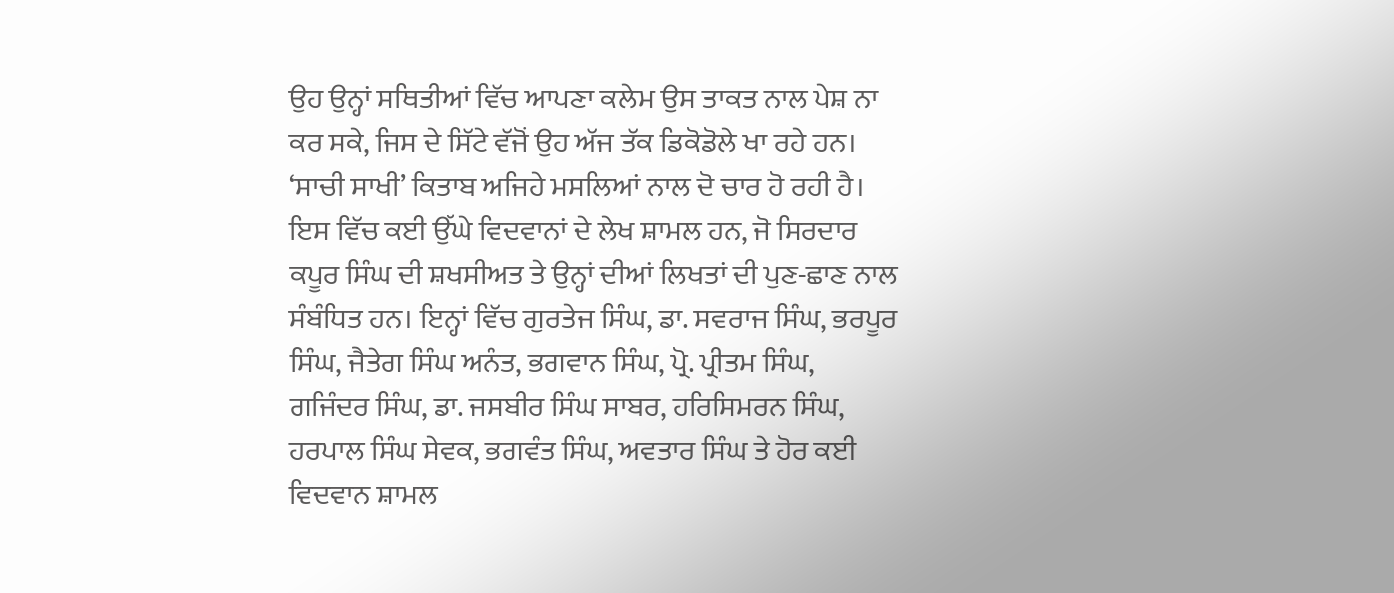ਉਹ ਉਨ੍ਹਾਂ ਸਥਿਤੀਆਂ ਵਿੱਚ ਆਪਣਾ ਕਲੇਮ ਉਸ ਤਾਕਤ ਨਾਲ ਪੇਸ਼ ਨਾ ਕਰ ਸਕੇ, ਜਿਸ ਦੇ ਸਿੱਟੇ ਵੱਜੋਂ ਉਹ ਅੱਜ ਤੱਕ ਡਿਕੋਡੋਲੇ ਖਾ ਰਹੇ ਹਨ।
‘ਸਾਚੀ ਸਾਖੀ’ ਕਿਤਾਬ ਅਜਿਹੇ ਮਸਲਿਆਂ ਨਾਲ ਦੋ ਚਾਰ ਹੋ ਰਹੀ ਹੈ। ਇਸ ਵਿੱਚ ਕਈ ਉੱਘੇ ਵਿਦਵਾਨਾਂ ਦੇ ਲੇਖ ਸ਼ਾਮਲ ਹਨ, ਜੋ ਸਿਰਦਾਰ ਕਪੂਰ ਸਿੰਘ ਦੀ ਸ਼ਖਸੀਅਤ ਤੇ ਉਨ੍ਹਾਂ ਦੀਆਂ ਲਿਖਤਾਂ ਦੀ ਪੁਣ-ਛਾਣ ਨਾਲ ਸੰਬੰਧਿਤ ਹਨ। ਇਨ੍ਹਾਂ ਵਿੱਚ ਗੁਰਤੇਜ ਸਿੰਘ, ਡਾ. ਸਵਰਾਜ ਸਿੰਘ, ਭਰਪੂਰ ਸਿੰਘ, ਜੈਤੇਗ ਸਿੰਘ ਅਨੰਤ, ਭਗਵਾਨ ਸਿੰਘ, ਪ੍ਰੋ. ਪ੍ਰੀਤਮ ਸਿੰਘ, ਗਜਿੰਦਰ ਸਿੰਘ, ਡਾ. ਜਸਬੀਰ ਸਿੰਘ ਸਾਬਰ, ਹਰਿਸਿਮਰਨ ਸਿੰਘ, ਹਰਪਾਲ ਸਿੰਘ ਸੇਵਕ, ਭਗਵੰਤ ਸਿੰਘ, ਅਵਤਾਰ ਸਿੰਘ ਤੇ ਹੋਰ ਕਈ ਵਿਦਵਾਨ ਸ਼ਾਮਲ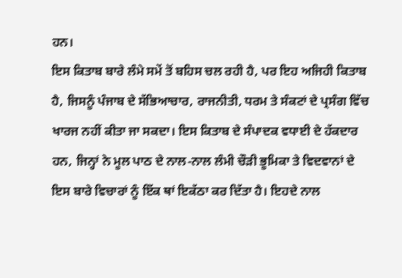ਹਨ।
ਇਸ ਕਿਤਾਬ ਬਾਰੇ ਲੰਮੇ ਸਮੇਂ ਤੋਂ ਬਹਿਸ ਚਲ ਰਹੀ ਹੈ, ਪਰ ਇਹ ਅਜਿਹੀ ਕਿਤਾਬ ਹੈ, ਜਿਸਨੂੰ ਪੰਜਾਬ ਦੇ ਸੱਭਿਆਚਾਰ, ਰਾਜਨੀਤੀ, ਧਰਮ ਤੇ ਸੰਕਟਾਂ ਦੇ ਪ੍ਰਸੰਗ ਵਿੱਚ ਖਾਰਜ ਨਹੀਂ ਕੀਤਾ ਜਾ ਸਕਦਾ। ਇਸ ਕਿਤਾਬ ਦੇ ਸੰਪਾਦਕ ਵਧਾਈ ਦੇ ਹੱਕਦਾਰ ਹਨ, ਜਿਨ੍ਹਾਂ ਨੇ ਮੂਲ ਪਾਠ ਦੇ ਨਾਲ-ਨਾਲ ਲੰਮੀ ਚੌੜੀ ਭੂਮਿਕਾ ਤੇ ਵਿਦਵਾਨਾਂ ਦੇ ਇਸ ਬਾਰੇ ਵਿਚਾਰਾਂ ਨੂੰ ਇੱਕ ਥਾਂ ਇਕੱਠਾ ਕਰ ਦਿੱਤਾ ਹੈ। ਇਹਦੇ ਨਾਲ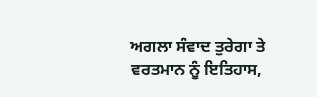ਅਗਲਾ ਸੰਵਾਦ ਤੁਰੇਗਾ ਤੇ ਵਰਤਮਾਨ ਨੂੰ ਇਤਿਹਾਸ,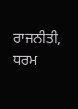ਰਾਜਨੀਤੀ, ਧਰਮ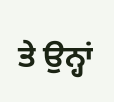ਤੇ ਉਨ੍ਹਾਂ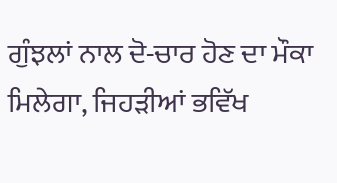ਗੁੰਝਲਾਂ ਨਾਲ ਦੋ-ਚਾਰ ਹੋਣ ਦਾ ਮੌਕਾ ਮਿਲੇਗਾ, ਜਿਹੜੀਆਂ ਭਵਿੱਖ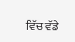ਵਿੱਚ ਵੱਡੇ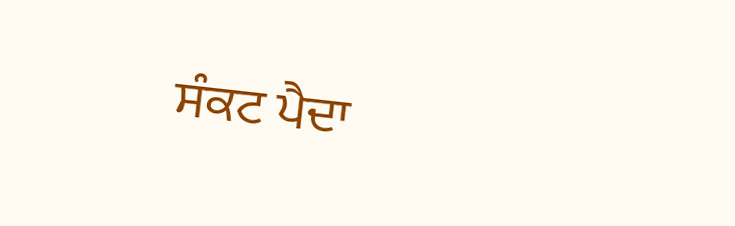ਸੰਕਟ ਪੈਦਾ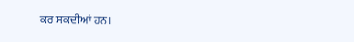ਕਰ ਸਕਦੀਆਂ ਹਨ।